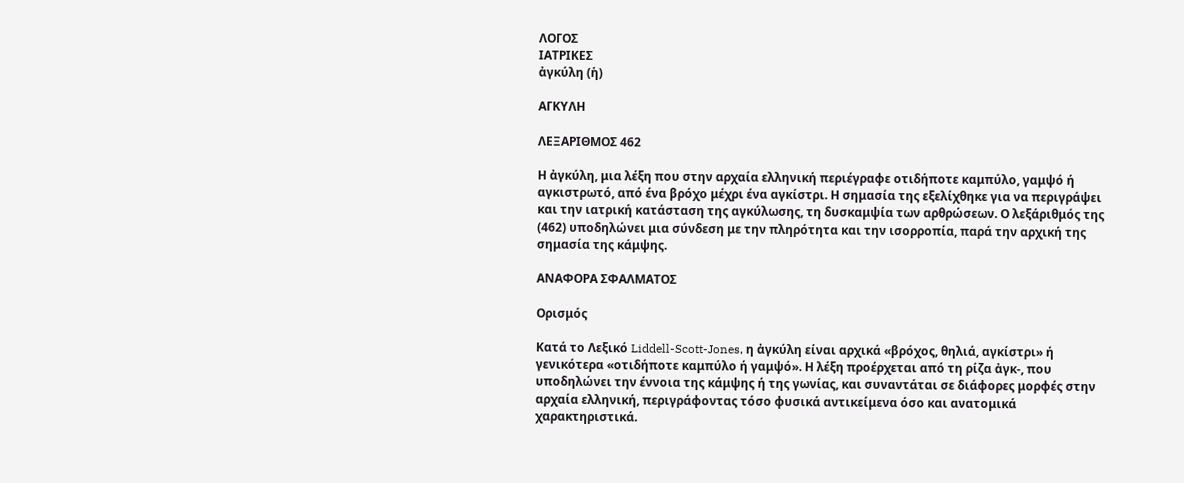ΛΟΓΟΣ
ΙΑΤΡΙΚΕΣ
ἀγκύλη (ἡ)

ΑΓΚΥΛΗ

ΛΕΞΑΡΙΘΜΟΣ 462

Η ἀγκύλη, μια λέξη που στην αρχαία ελληνική περιέγραφε οτιδήποτε καμπύλο, γαμψό ή αγκιστρωτό, από ένα βρόχο μέχρι ένα αγκίστρι. Η σημασία της εξελίχθηκε για να περιγράψει και την ιατρική κατάσταση της αγκύλωσης, τη δυσκαμψία των αρθρώσεων. Ο λεξάριθμός της (462) υποδηλώνει μια σύνδεση με την πληρότητα και την ισορροπία, παρά την αρχική της σημασία της κάμψης.

ΑΝΑΦΟΡΑ ΣΦΑΛΜΑΤΟΣ

Ορισμός

Κατά το Λεξικό Liddell-Scott-Jones, η ἀγκύλη είναι αρχικά «βρόχος, θηλιά, αγκίστρι» ή γενικότερα «οτιδήποτε καμπύλο ή γαμψό». Η λέξη προέρχεται από τη ρίζα ἀγκ-, που υποδηλώνει την έννοια της κάμψης ή της γωνίας, και συναντάται σε διάφορες μορφές στην αρχαία ελληνική, περιγράφοντας τόσο φυσικά αντικείμενα όσο και ανατομικά χαρακτηριστικά.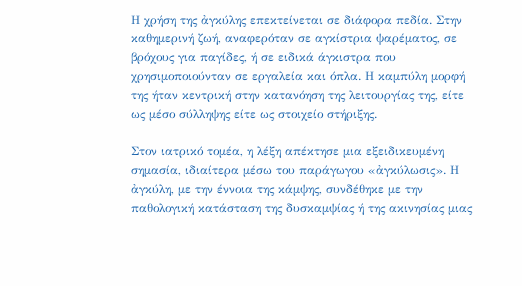Η χρήση της ἀγκύλης επεκτείνεται σε διάφορα πεδία. Στην καθημερινή ζωή, αναφερόταν σε αγκίστρια ψαρέματος, σε βρόχους για παγίδες, ή σε ειδικά άγκιστρα που χρησιμοποιούνταν σε εργαλεία και όπλα. Η καμπύλη μορφή της ήταν κεντρική στην κατανόηση της λειτουργίας της, είτε ως μέσο σύλληψης είτε ως στοιχείο στήριξης.

Στον ιατρικό τομέα, η λέξη απέκτησε μια εξειδικευμένη σημασία, ιδιαίτερα μέσω του παράγωγου «ἀγκύλωσις». Η ἀγκύλη, με την έννοια της κάμψης, συνδέθηκε με την παθολογική κατάσταση της δυσκαμψίας ή της ακινησίας μιας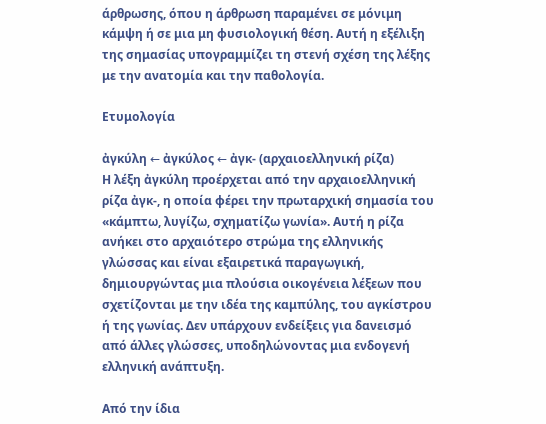άρθρωσης, όπου η άρθρωση παραμένει σε μόνιμη κάμψη ή σε μια μη φυσιολογική θέση. Αυτή η εξέλιξη της σημασίας υπογραμμίζει τη στενή σχέση της λέξης με την ανατομία και την παθολογία.

Ετυμολογία

ἀγκύλη ← ἀγκύλος ← ἀγκ- (αρχαιοελληνική ρίζα)
Η λέξη ἀγκύλη προέρχεται από την αρχαιοελληνική ρίζα ἀγκ-, η οποία φέρει την πρωταρχική σημασία του «κάμπτω, λυγίζω, σχηματίζω γωνία». Αυτή η ρίζα ανήκει στο αρχαιότερο στρώμα της ελληνικής γλώσσας και είναι εξαιρετικά παραγωγική, δημιουργώντας μια πλούσια οικογένεια λέξεων που σχετίζονται με την ιδέα της καμπύλης, του αγκίστρου ή της γωνίας. Δεν υπάρχουν ενδείξεις για δανεισμό από άλλες γλώσσες, υποδηλώνοντας μια ενδογενή ελληνική ανάπτυξη.

Από την ίδια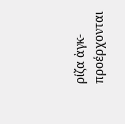ρίζα ἀγκ- προέρχονται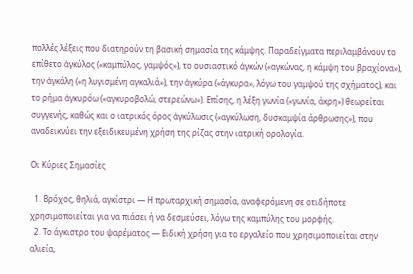πολλές λέξεις που διατηρούν τη βασική σημασία της κάμψης. Παραδείγματα περιλαμβάνουν το επίθετο ἀγκύλος («καμπύλος, γαμψός»), το ουσιαστικό ἀγκών («αγκώνας, η κάμψη του βραχίονα»), την ἀγκάλη («η λυγισμένη αγκαλιά»), την ἀγκύρα («άγκυρα», λόγω του γαμψού της σχήματος), και το ρήμα ἀγκυρόω («αγκυροβολώ, στερεώνω»). Επίσης, η λέξη γωνία («γωνία, άκρη») θεωρείται συγγενής, καθώς και ο ιατρικός όρος ἀγκύλωσις («αγκύλωση, δυσκαμψία άρθρωσης»), που αναδεικνύει την εξειδικευμένη χρήση της ρίζας στην ιατρική ορολογία.

Οι Κύριες Σημασίες

  1. Βρόχος, θηλιά, αγκίστρι — Η πρωταρχική σημασία, αναφερόμενη σε οτιδήποτε χρησιμοποιείται για να πιάσει ή να δεσμεύσει, λόγω της καμπύλης του μορφής.
  2. Το άγκιστρο του ψαρέματος — Ειδική χρήση για το εργαλείο που χρησιμοποιείται στην αλιεία,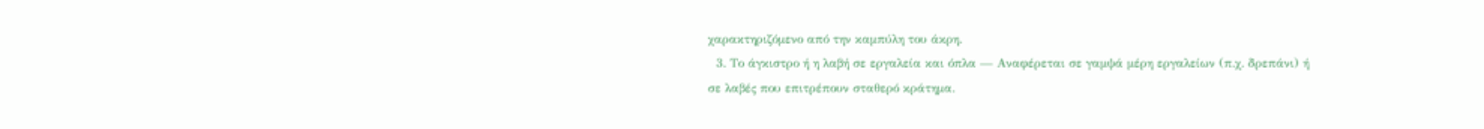χαρακτηριζόμενο από την καμπύλη του άκρη.
  3. Το άγκιστρο ή η λαβή σε εργαλεία και όπλα — Αναφέρεται σε γαμψά μέρη εργαλείων (π.χ. δρεπάνι) ή σε λαβές που επιτρέπουν σταθερό κράτημα.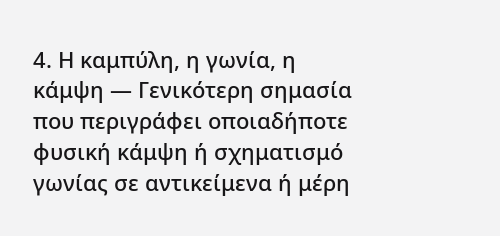4. Η καμπύλη, η γωνία, η κάμψη — Γενικότερη σημασία που περιγράφει οποιαδήποτε φυσική κάμψη ή σχηματισμό γωνίας σε αντικείμενα ή μέρη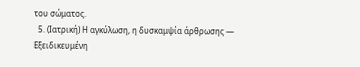του σώματος.
  5. (Ιατρική) Η αγκύλωση, η δυσκαμψία άρθρωσης — Εξειδικευμένη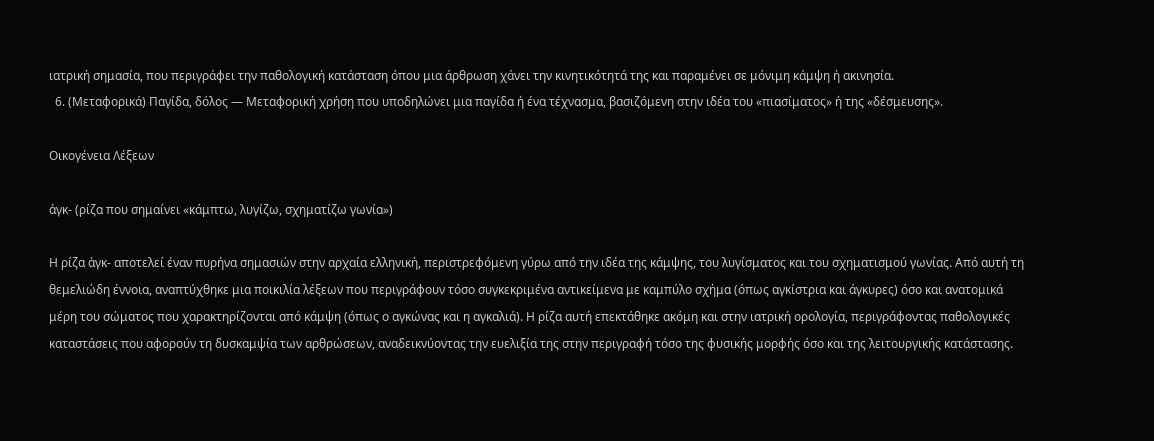ιατρική σημασία, που περιγράφει την παθολογική κατάσταση όπου μια άρθρωση χάνει την κινητικότητά της και παραμένει σε μόνιμη κάμψη ή ακινησία.
  6. (Μεταφορικά) Παγίδα, δόλος — Μεταφορική χρήση που υποδηλώνει μια παγίδα ή ένα τέχνασμα, βασιζόμενη στην ιδέα του «πιασίματος» ή της «δέσμευσης».

Οικογένεια Λέξεων

ἀγκ- (ρίζα που σημαίνει «κάμπτω, λυγίζω, σχηματίζω γωνία»)

Η ρίζα ἀγκ- αποτελεί έναν πυρήνα σημασιών στην αρχαία ελληνική, περιστρεφόμενη γύρω από την ιδέα της κάμψης, του λυγίσματος και του σχηματισμού γωνίας. Από αυτή τη θεμελιώδη έννοια, αναπτύχθηκε μια ποικιλία λέξεων που περιγράφουν τόσο συγκεκριμένα αντικείμενα με καμπύλο σχήμα (όπως αγκίστρια και άγκυρες) όσο και ανατομικά μέρη του σώματος που χαρακτηρίζονται από κάμψη (όπως ο αγκώνας και η αγκαλιά). Η ρίζα αυτή επεκτάθηκε ακόμη και στην ιατρική ορολογία, περιγράφοντας παθολογικές καταστάσεις που αφορούν τη δυσκαμψία των αρθρώσεων, αναδεικνύοντας την ευελιξία της στην περιγραφή τόσο της φυσικής μορφής όσο και της λειτουργικής κατάστασης.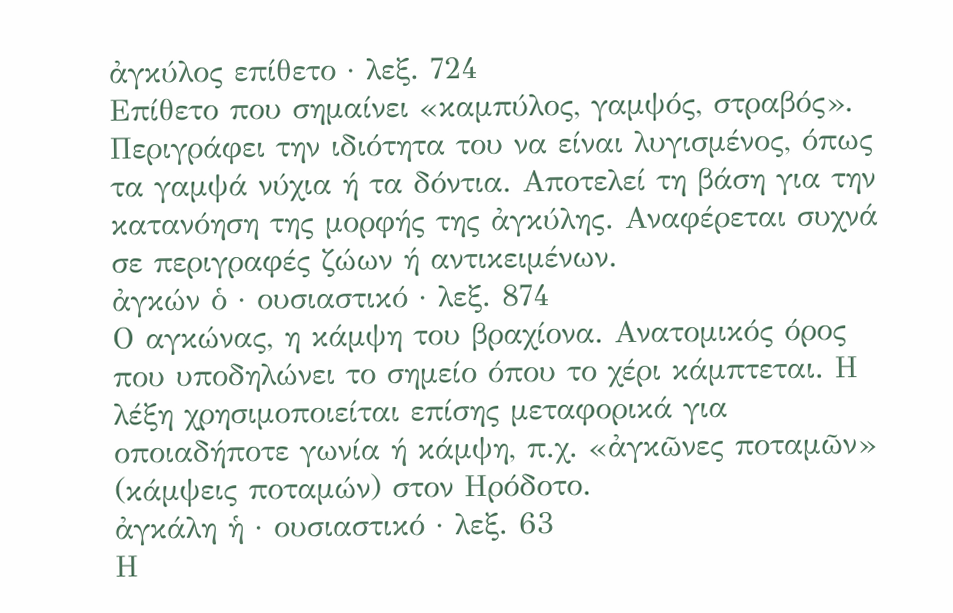ἀγκύλος επίθετο · λεξ. 724
Επίθετο που σημαίνει «καμπύλος, γαμψός, στραβός». Περιγράφει την ιδιότητα του να είναι λυγισμένος, όπως τα γαμψά νύχια ή τα δόντια. Αποτελεί τη βάση για την κατανόηση της μορφής της ἀγκύλης. Αναφέρεται συχνά σε περιγραφές ζώων ή αντικειμένων.
ἀγκών ὁ · ουσιαστικό · λεξ. 874
Ο αγκώνας, η κάμψη του βραχίονα. Ανατομικός όρος που υποδηλώνει το σημείο όπου το χέρι κάμπτεται. Η λέξη χρησιμοποιείται επίσης μεταφορικά για οποιαδήποτε γωνία ή κάμψη, π.χ. «ἀγκῶνες ποταμῶν» (κάμψεις ποταμών) στον Ηρόδοτο.
ἀγκάλη ἡ · ουσιαστικό · λεξ. 63
Η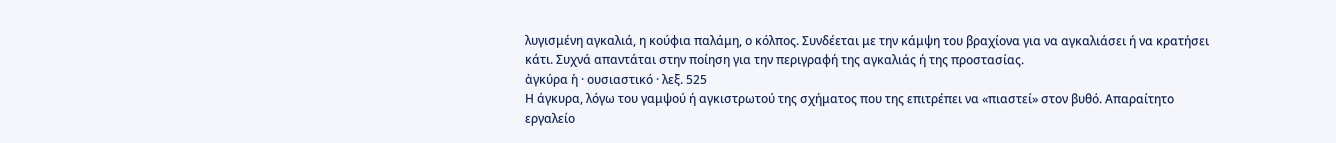λυγισμένη αγκαλιά, η κούφια παλάμη, ο κόλπος. Συνδέεται με την κάμψη του βραχίονα για να αγκαλιάσει ή να κρατήσει κάτι. Συχνά απαντάται στην ποίηση για την περιγραφή της αγκαλιάς ή της προστασίας.
ἀγκύρα ἡ · ουσιαστικό · λεξ. 525
Η άγκυρα, λόγω του γαμψού ή αγκιστρωτού της σχήματος που της επιτρέπει να «πιαστεί» στον βυθό. Απαραίτητο εργαλείο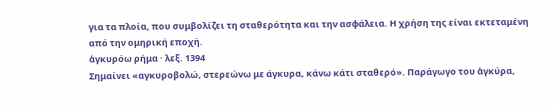για τα πλοία, που συμβολίζει τη σταθερότητα και την ασφάλεια. Η χρήση της είναι εκτεταμένη από την ομηρική εποχή.
ἀγκυρόω ρήμα · λεξ. 1394
Σημαίνει «αγκυροβολώ, στερεώνω με άγκυρα, κάνω κάτι σταθερό». Παράγωγο του ἀγκύρα,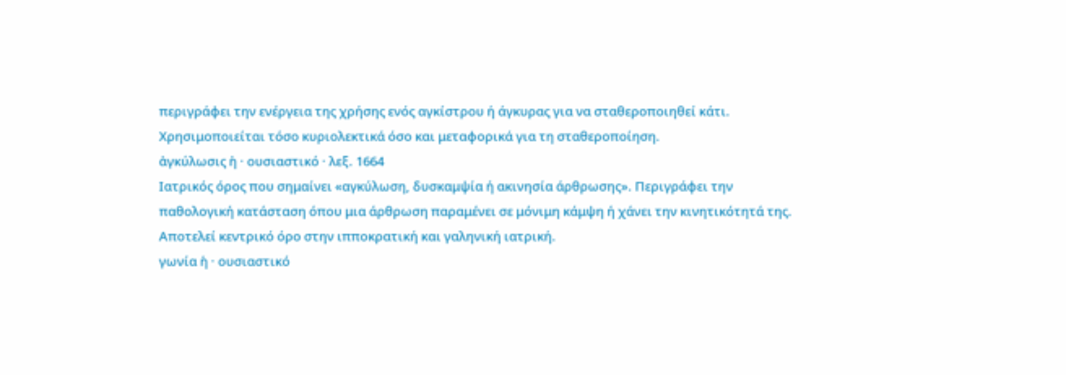περιγράφει την ενέργεια της χρήσης ενός αγκίστρου ή άγκυρας για να σταθεροποιηθεί κάτι. Χρησιμοποιείται τόσο κυριολεκτικά όσο και μεταφορικά για τη σταθεροποίηση.
ἀγκύλωσις ἡ · ουσιαστικό · λεξ. 1664
Ιατρικός όρος που σημαίνει «αγκύλωση, δυσκαμψία ή ακινησία άρθρωσης». Περιγράφει την παθολογική κατάσταση όπου μια άρθρωση παραμένει σε μόνιμη κάμψη ή χάνει την κινητικότητά της. Αποτελεί κεντρικό όρο στην ιπποκρατική και γαληνική ιατρική.
γωνία ἡ · ουσιαστικό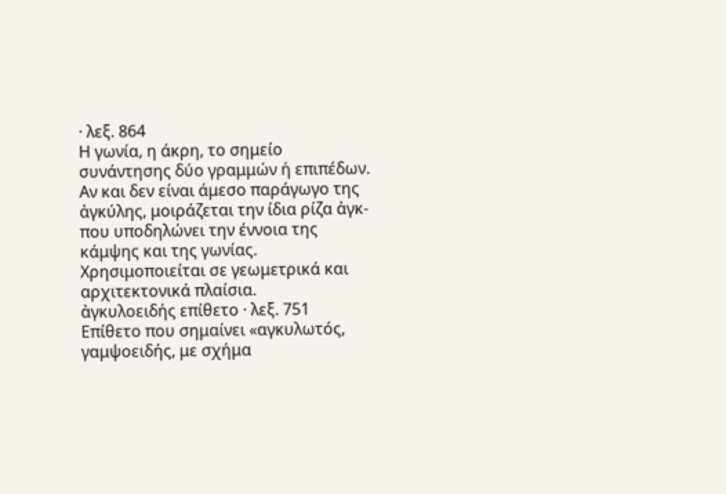· λεξ. 864
Η γωνία, η άκρη, το σημείο συνάντησης δύο γραμμών ή επιπέδων. Αν και δεν είναι άμεσο παράγωγο της ἀγκύλης, μοιράζεται την ίδια ρίζα ἀγκ- που υποδηλώνει την έννοια της κάμψης και της γωνίας. Χρησιμοποιείται σε γεωμετρικά και αρχιτεκτονικά πλαίσια.
ἀγκυλοειδής επίθετο · λεξ. 751
Επίθετο που σημαίνει «αγκυλωτός, γαμψοειδής, με σχήμα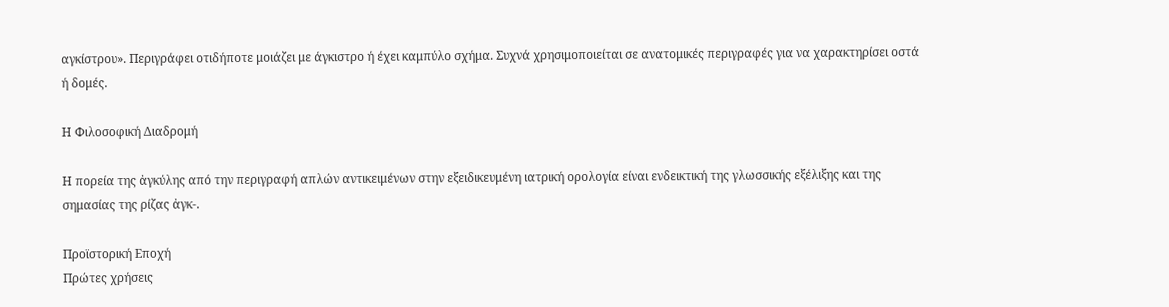αγκίστρου». Περιγράφει οτιδήποτε μοιάζει με άγκιστρο ή έχει καμπύλο σχήμα. Συχνά χρησιμοποιείται σε ανατομικές περιγραφές για να χαρακτηρίσει οστά ή δομές.

Η Φιλοσοφική Διαδρομή

Η πορεία της ἀγκύλης από την περιγραφή απλών αντικειμένων στην εξειδικευμένη ιατρική ορολογία είναι ενδεικτική της γλωσσικής εξέλιξης και της σημασίας της ρίζας ἀγκ-.

Προϊστορική Εποχή
Πρώτες χρήσεις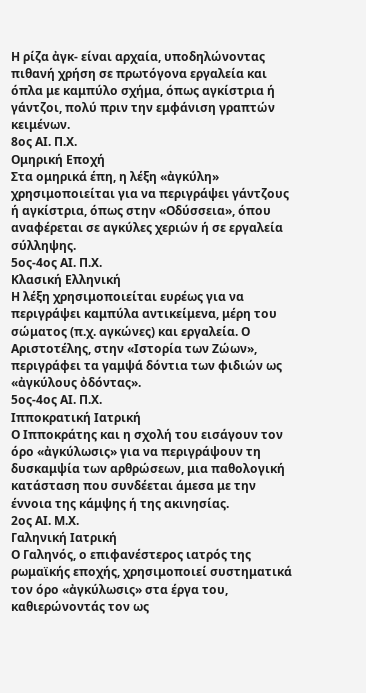Η ρίζα ἀγκ- είναι αρχαία, υποδηλώνοντας πιθανή χρήση σε πρωτόγονα εργαλεία και όπλα με καμπύλο σχήμα, όπως αγκίστρια ή γάντζοι, πολύ πριν την εμφάνιση γραπτών κειμένων.
8ος ΑΙ. Π.Χ.
Ομηρική Εποχή
Στα ομηρικά έπη, η λέξη «ἀγκύλη» χρησιμοποιείται για να περιγράψει γάντζους ή αγκίστρια, όπως στην «Οδύσσεια», όπου αναφέρεται σε αγκύλες χεριών ή σε εργαλεία σύλληψης.
5ος-4ος ΑΙ. Π.Χ.
Κλασική Ελληνική
Η λέξη χρησιμοποιείται ευρέως για να περιγράψει καμπύλα αντικείμενα, μέρη του σώματος (π.χ. αγκώνες) και εργαλεία. Ο Αριστοτέλης, στην «Ιστορία των Ζώων», περιγράφει τα γαμψά δόντια των φιδιών ως «ἀγκύλους ὀδόντας».
5ος-4ος ΑΙ. Π.Χ.
Ιπποκρατική Ιατρική
Ο Ιπποκράτης και η σχολή του εισάγουν τον όρο «ἀγκύλωσις» για να περιγράψουν τη δυσκαμψία των αρθρώσεων, μια παθολογική κατάσταση που συνδέεται άμεσα με την έννοια της κάμψης ή της ακινησίας.
2ος ΑΙ. Μ.Χ.
Γαληνική Ιατρική
Ο Γαληνός, ο επιφανέστερος ιατρός της ρωμαϊκής εποχής, χρησιμοποιεί συστηματικά τον όρο «ἀγκύλωσις» στα έργα του, καθιερώνοντάς τον ως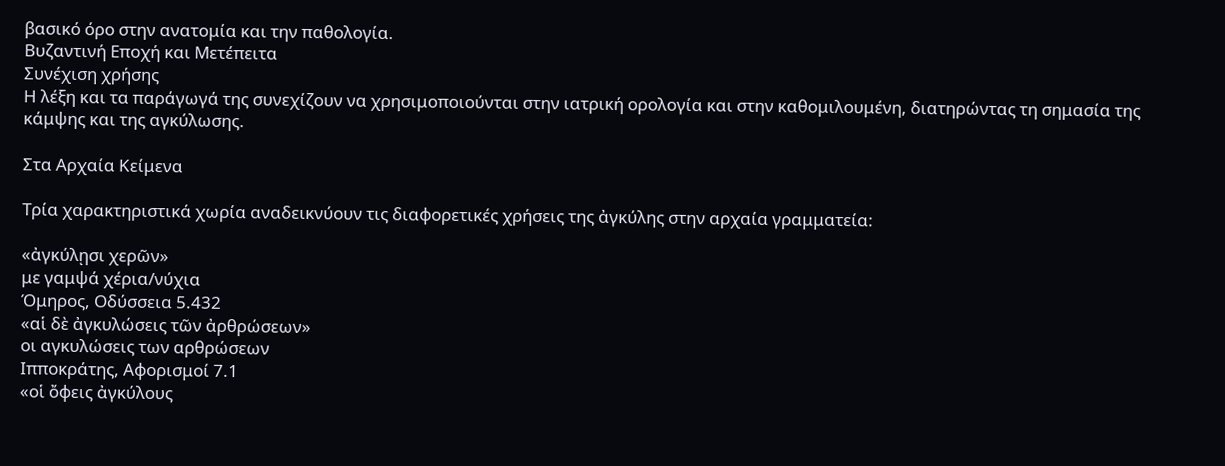βασικό όρο στην ανατομία και την παθολογία.
Βυζαντινή Εποχή και Μετέπειτα
Συνέχιση χρήσης
Η λέξη και τα παράγωγά της συνεχίζουν να χρησιμοποιούνται στην ιατρική ορολογία και στην καθομιλουμένη, διατηρώντας τη σημασία της κάμψης και της αγκύλωσης.

Στα Αρχαία Κείμενα

Τρία χαρακτηριστικά χωρία αναδεικνύουν τις διαφορετικές χρήσεις της ἀγκύλης στην αρχαία γραμματεία:

«ἀγκύλῃσι χερῶν»
με γαμψά χέρια/νύχια
Όμηρος, Οδύσσεια 5.432
«αἱ δὲ ἀγκυλώσεις τῶν ἀρθρώσεων»
οι αγκυλώσεις των αρθρώσεων
Ιπποκράτης, Αφορισμοί 7.1
«οἱ ὄφεις ἀγκύλους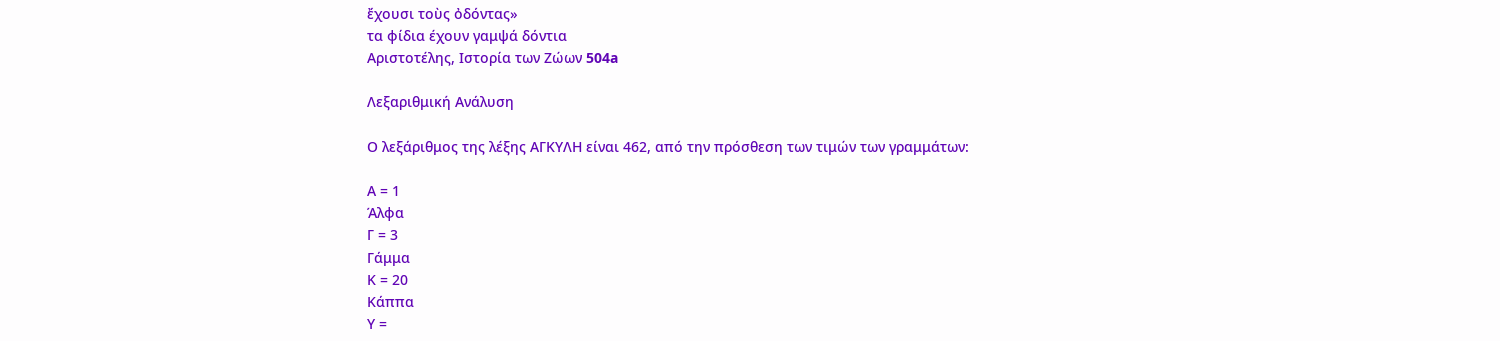ἔχουσι τοὺς ὀδόντας»
τα φίδια έχουν γαμψά δόντια
Αριστοτέλης, Ιστορία των Ζώων 504a

Λεξαριθμική Ανάλυση

Ο λεξάριθμος της λέξης ΑΓΚΥΛΗ είναι 462, από την πρόσθεση των τιμών των γραμμάτων:

Α = 1
Άλφα
Γ = 3
Γάμμα
Κ = 20
Κάππα
Υ =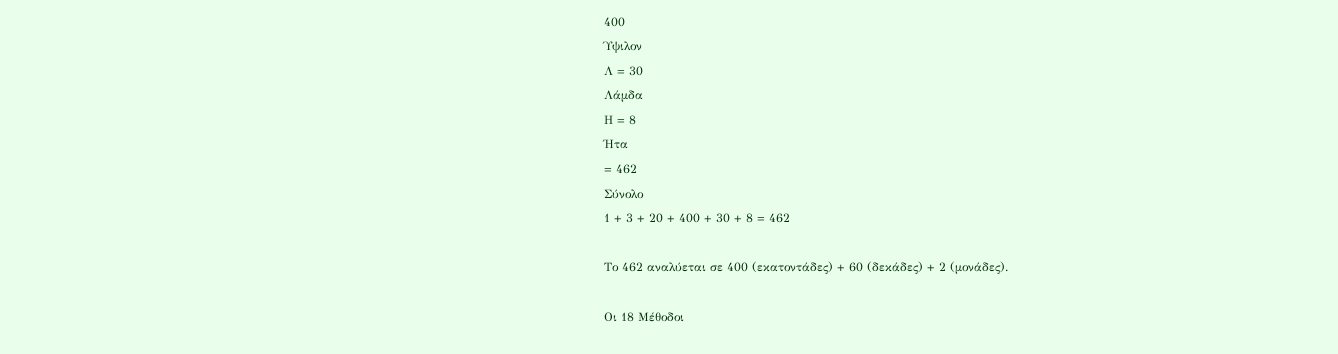400
Ύψιλον
Λ = 30
Λάμδα
Η = 8
Ήτα
= 462
Σύνολο
1 + 3 + 20 + 400 + 30 + 8 = 462

Το 462 αναλύεται σε 400 (εκατοντάδες) + 60 (δεκάδες) + 2 (μονάδες).

Οι 18 Μέθοδοι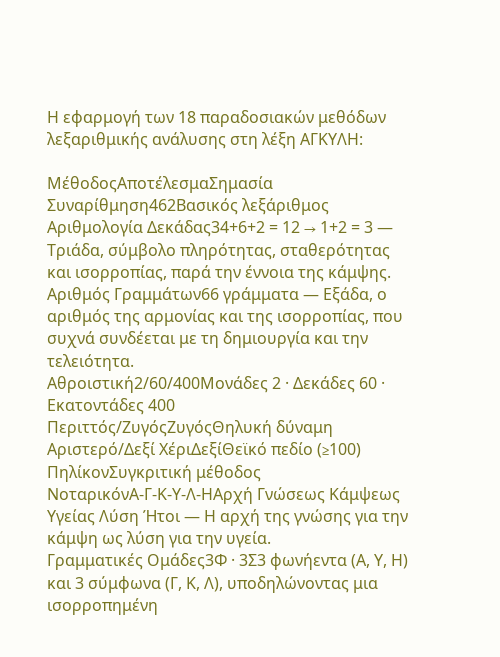Η εφαρμογή των 18 παραδοσιακών μεθόδων λεξαριθμικής ανάλυσης στη λέξη ΑΓΚΥΛΗ:

ΜέθοδοςΑποτέλεσμαΣημασία
Συναρίθμηση462Βασικός λεξάριθμος
Αριθμολογία Δεκάδας34+6+2 = 12 → 1+2 = 3 — Τριάδα, σύμβολο πληρότητας, σταθερότητας και ισορροπίας, παρά την έννοια της κάμψης.
Αριθμός Γραμμάτων66 γράμματα — Εξάδα, ο αριθμός της αρμονίας και της ισορροπίας, που συχνά συνδέεται με τη δημιουργία και την τελειότητα.
Αθροιστική2/60/400Μονάδες 2 · Δεκάδες 60 · Εκατοντάδες 400
Περιττός/ΖυγόςΖυγόςΘηλυκή δύναμη
Αριστερό/Δεξί ΧέριΔεξίΘεϊκό πεδίο (≥100)
ΠηλίκονΣυγκριτική μέθοδος
ΝοταρικόνΑ-Γ-Κ-Υ-Λ-ΗΑρχή Γνώσεως Κάμψεως Υγείας Λύση Ήτοι — Η αρχή της γνώσης για την κάμψη ως λύση για την υγεία.
Γραμματικές Ομάδες3Φ · 3Σ3 φωνήεντα (Α, Υ, Η) και 3 σύμφωνα (Γ, Κ, Λ), υποδηλώνοντας μια ισορροπημένη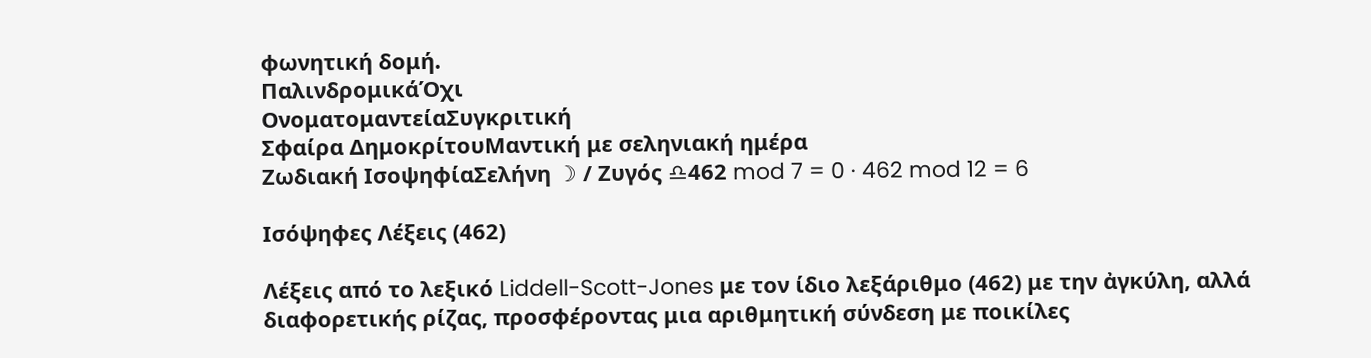φωνητική δομή.
ΠαλινδρομικάΌχι
ΟνοματομαντείαΣυγκριτική
Σφαίρα ΔημοκρίτουΜαντική με σεληνιακή ημέρα
Ζωδιακή ΙσοψηφίαΣελήνη ☽ / Ζυγός ♎462 mod 7 = 0 · 462 mod 12 = 6

Ισόψηφες Λέξεις (462)

Λέξεις από το λεξικό Liddell-Scott-Jones με τον ίδιο λεξάριθμο (462) με την ἀγκύλη, αλλά διαφορετικής ρίζας, προσφέροντας μια αριθμητική σύνδεση με ποικίλες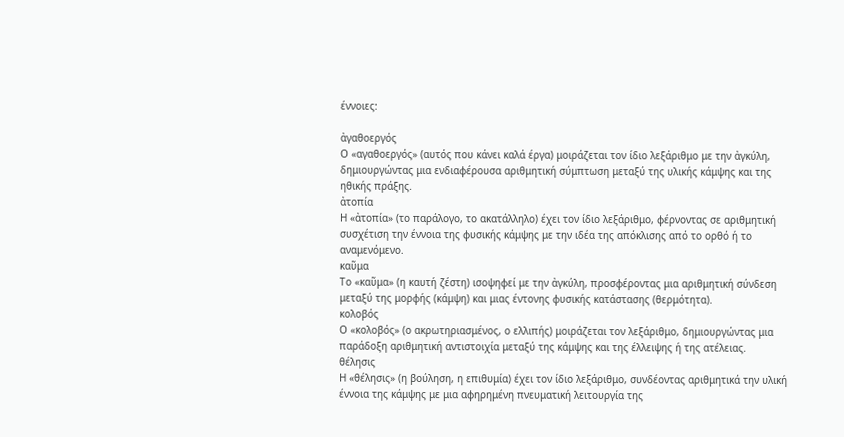έννοιες:

ἀγαθοεργός
Ο «αγαθοεργός» (αυτός που κάνει καλά έργα) μοιράζεται τον ίδιο λεξάριθμο με την ἀγκύλη, δημιουργώντας μια ενδιαφέρουσα αριθμητική σύμπτωση μεταξύ της υλικής κάμψης και της ηθικής πράξης.
ἀτοπία
Η «ἀτοπία» (το παράλογο, το ακατάλληλο) έχει τον ίδιο λεξάριθμο, φέρνοντας σε αριθμητική συσχέτιση την έννοια της φυσικής κάμψης με την ιδέα της απόκλισης από το ορθό ή το αναμενόμενο.
καῦμα
Το «καῦμα» (η καυτή ζέστη) ισοψηφεί με την ἀγκύλη, προσφέροντας μια αριθμητική σύνδεση μεταξύ της μορφής (κάμψη) και μιας έντονης φυσικής κατάστασης (θερμότητα).
κολοβός
Ο «κολοβός» (ο ακρωτηριασμένος, ο ελλιπής) μοιράζεται τον λεξάριθμο, δημιουργώντας μια παράδοξη αριθμητική αντιστοιχία μεταξύ της κάμψης και της έλλειψης ή της ατέλειας.
θέλησις
Η «θέλησις» (η βούληση, η επιθυμία) έχει τον ίδιο λεξάριθμο, συνδέοντας αριθμητικά την υλική έννοια της κάμψης με μια αφηρημένη πνευματική λειτουργία της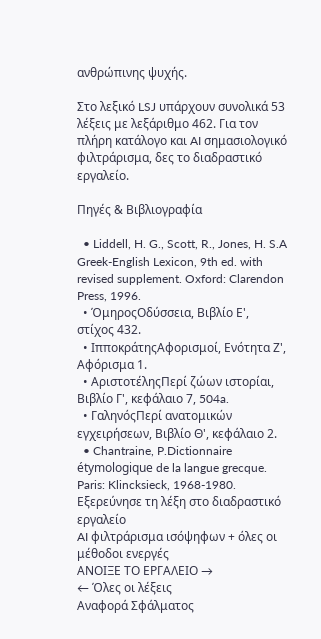ανθρώπινης ψυχής.

Στο λεξικό LSJ υπάρχουν συνολικά 53 λέξεις με λεξάριθμο 462. Για τον πλήρη κατάλογο και AI σημασιολογικό φιλτράρισμα, δες το διαδραστικό εργαλείο.

Πηγές & Βιβλιογραφία

  • Liddell, H. G., Scott, R., Jones, H. S.A Greek-English Lexicon, 9th ed. with revised supplement. Oxford: Clarendon Press, 1996.
  • ΌμηροςΟδύσσεια, Βιβλίο Ε', στίχος 432.
  • ΙπποκράτηςΑφορισμοί, Ενότητα Ζ', Αφόρισμα 1.
  • ΑριστοτέληςΠερί ζώων ιστορίαι, Βιβλίο Γ', κεφάλαιο 7, 504a.
  • ΓαληνόςΠερί ανατομικών εγχειρήσεων, Βιβλίο Θ', κεφάλαιο 2.
  • Chantraine, P.Dictionnaire étymologique de la langue grecque. Paris: Klincksieck, 1968-1980.
Εξερεύνησε τη λέξη στο διαδραστικό εργαλείο
AI φιλτράρισμα ισόψηφων + όλες οι μέθοδοι ενεργές
ΑΝΟΙΞΕ ΤΟ ΕΡΓΑΛΕΙΟ →
← Όλες οι λέξεις
Αναφορά Σφάλματος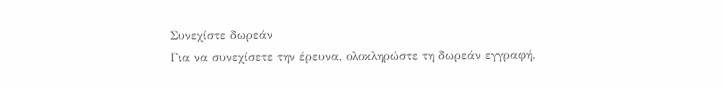Συνεχίστε δωρεάν
Για να συνεχίσετε την έρευνα, ολοκληρώστε τη δωρεάν εγγραφή.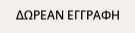ΔΩΡΕΑΝ ΕΓΓΡΑΦΗ